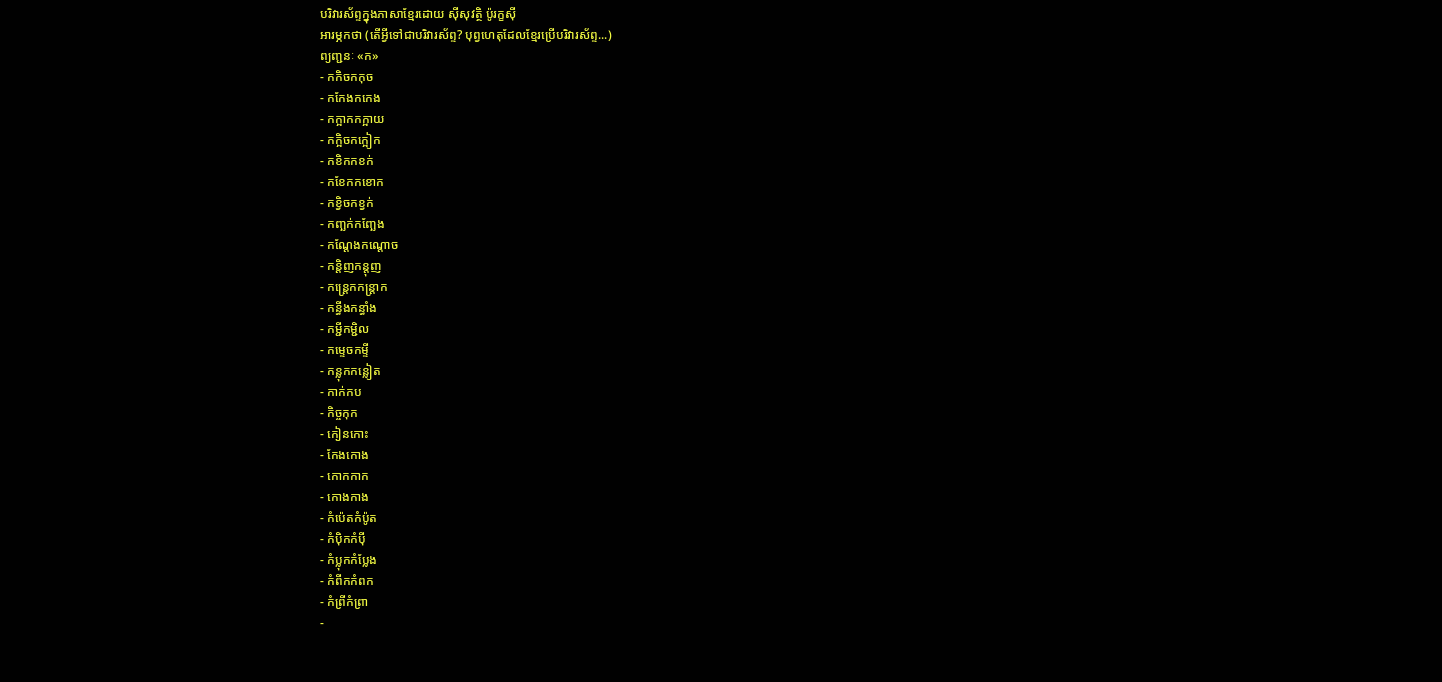បរិវារស័ព្ទក្នុងភាសាខ្មែរដោយ ស៊ីសុវត្ថិ ប៉ូរក្ខស៊ី
អារម្ភកថា (តើអ្វីទៅជាបរិវារស័ព្ទ? បុព្វហេតុដែលខ្មែរប្រើបរិវារស័ព្ទ...)
ព្យញ្ជនៈ «ក»
- កកិចកកុច
- កកែងកកេង
- កក្អាកកក្អាយ
- កក្អិចកក្អៀក
- កខិកកខក់
- កខែកកខោក
- កខ្វិចកខ្វក់
- កញ្ឆក់កញ្ឆែង
- កណ្ដែងកណ្ដោច
- កន្តិញកន្តុញ
- កន្ត្រេកកន្ត្រាក
- កន្ធីងកន្ធាំង
- កម្ជីកម្ជិល
- កម្ទេចកម្ទី
- កន្លុកកន្លៀត
- កាក់កប
- កិច្ចកុក
- កៀនកោះ
- កែងកោង
- កោកកាក
- កោងកាង
- កំប៉េតកំប៉ូត
- កំប៉ិកកំប៉ី
- កំប្លុកកំប្លែង
- កំពីកកំពក
- កំព្រីកំព្រា
-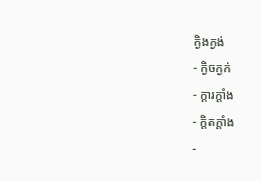ក្ងិងក្ងង់
- ក្ងិចក្ងក់
- ក្តារក្ដាំង
- ក្ដិតក្ដាំង
-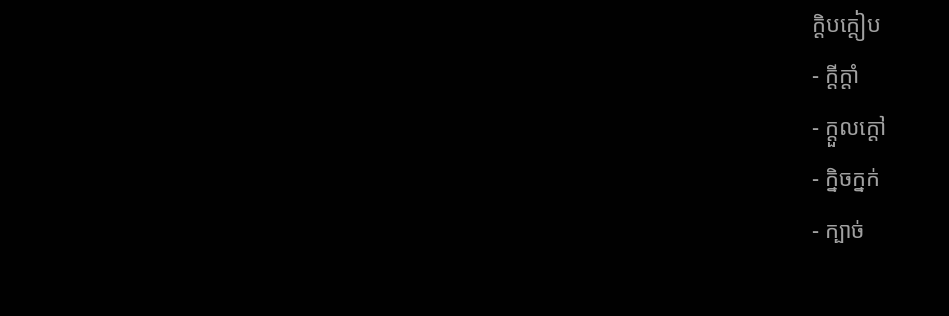ក្ដិបក្ដៀប
- ក្ដីក្ដាំ
- ក្ដួលក្ដៅ
- ក្និចក្នក់
- ក្បាច់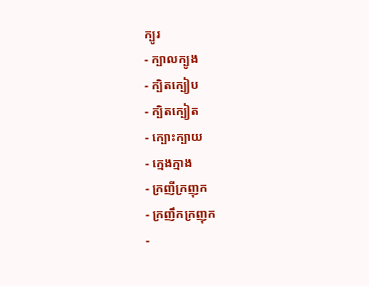ក្បូរ
- ក្បាលក្បូង
- ក្បិតក្បៀប
- ក្បិតក្បៀត
- ក្បោះក្បាយ
- ក្មេងក្មាង
- ក្រញីក្រញុក
- ក្រញឹកក្រញុក
-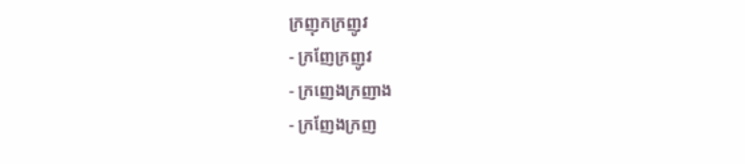ក្រញុកក្រញូវ
- ក្រញែក្រញូវ
- ក្រញេងក្រញាង
- ក្រញែងក្រញ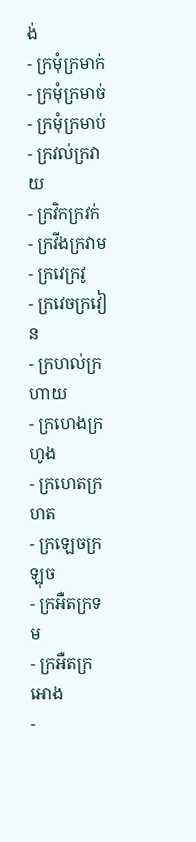ង់
- ក្រមុំក្រមាក់
- ក្រមុំក្រមាច់
- ក្រមុំក្រមាប់
- ក្រវល់ក្រវាយ
- ក្រវិកក្រវក់
- ក្រវីងក្រវាម
- ក្រវេក្រវូ
- ក្រវេចក្រវៀន
- ក្រហល់ក្រហាយ
- ក្រហេងក្រហូង
- ក្រហេតក្រហត
- ក្រឡេចក្រឡុច
- ក្រអឺតក្រទម
- ក្រអឺតក្រអោង
-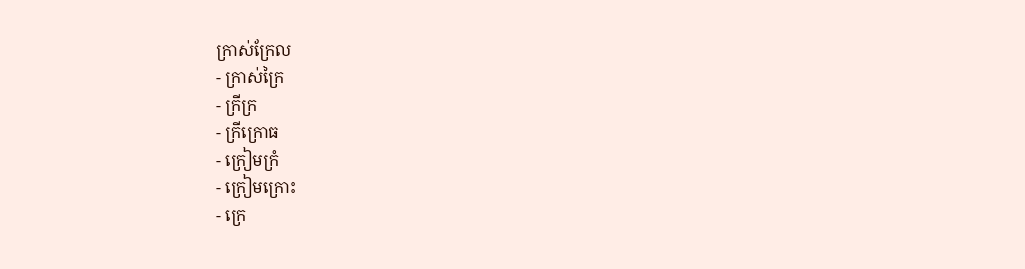ក្រាស់ក្រែល
- ក្រាស់ក្រៃ
- ក្រីក្រ
- ក្រីក្រោធ
- ក្រៀមក្រំ
- ក្រៀមក្រោះ
- ក្រេ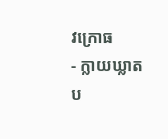វក្រោធ
- ក្លាយឃ្លាត
ប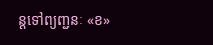ន្តទៅព្យញ្ជនៈ «ខ»